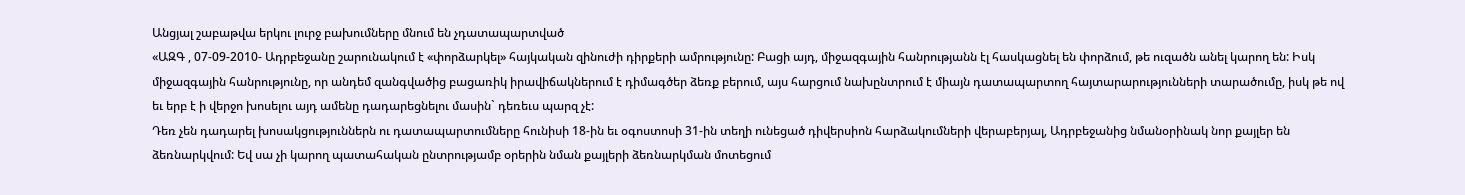Անցյալ շաբաթվա երկու լուրջ բախումները մնում են չդատապարտված
«ԱԶԳ , 07-09-2010- Ադրբեջանը շարունակում է «փորձարկել» հայկական զինուժի դիրքերի ամրությունը: Բացի այդ, միջազգային հանրությանն էլ հասկացնել են փորձում, թե ուզածն անել կարող են: Իսկ միջազգային հանրությունը, որ անդեմ զանգվածից բացառիկ իրավիճակներում է դիմագծեր ձեռք բերում, այս հարցում նախընտրում է միայն դատապարտող հայտարարությունների տարածումը, իսկ թե ով եւ երբ է ի վերջո խոսելու այդ ամենը դադարեցնելու մասին` դեռեւս պարզ չէ:
Դեռ չեն դադարել խոսակցություններն ու դատապարտումները հունիսի 18-ին եւ օգոստոսի 31-ին տեղի ունեցած դիվերսիոն հարձակումների վերաբերյալ, Ադրբեջանից նմանօրինակ նոր քայլեր են ձեռնարկվում: Եվ սա չի կարող պատահական ընտրությամբ օրերին նման քայլերի ձեռնարկման մոտեցում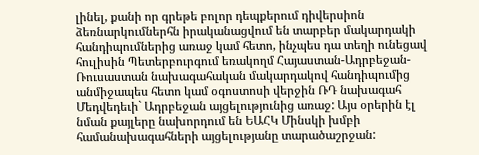լինել, քանի որ գրեթե բոլոր դեպքերում դիվերսիոն ձեռնարկումներհն իրականացվում են տարբեր մակարդակի հանդիպումներից առաջ կամ հետո, ինչպես դա տեղի ունեցավ հուլիսին Պետերբուրգում եռակողմ Հայաստան-Ադրբեջան-Ռուսաստան նախագահական մակարդակով հանդիպումից անմիջապես հետո կամ օգոստոսի վերջին ՌԴ նախագահ Մեդվեդեւի` Ադրբեջան այցելությունից առաջ: Այս օրերին էլ նման քայլերը նախորդում են ԵԱՀԿ Մինսկի խմբի համանախագահների այցելությանը տարածաշրջան: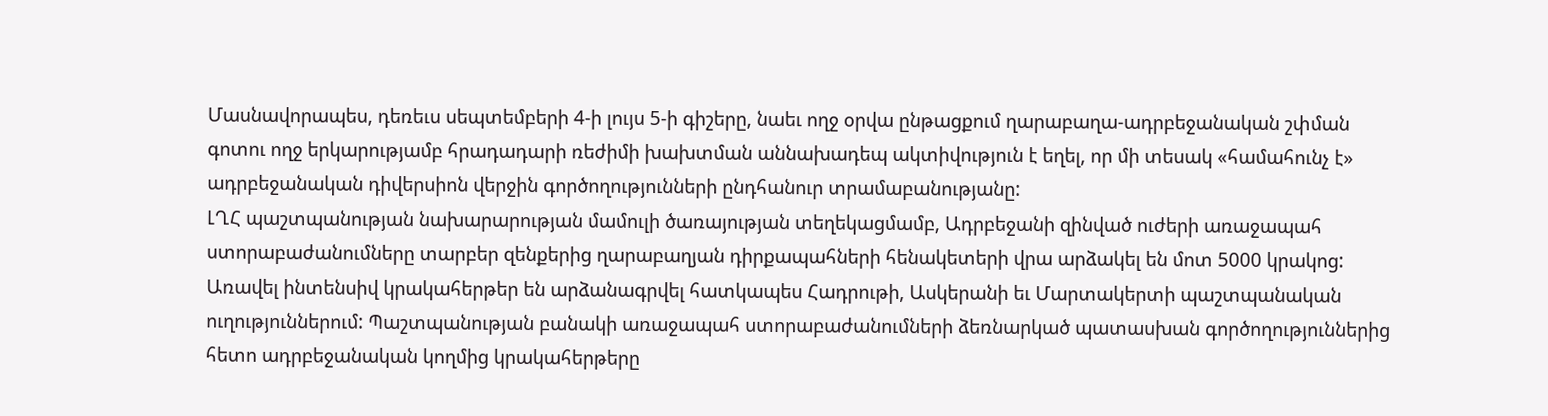Մասնավորապես, դեռեւս սեպտեմբերի 4-ի լույս 5-ի գիշերը, նաեւ ողջ օրվա ընթացքում ղարաբաղա-ադրբեջանական շփման գոտու ողջ երկարությամբ հրադադարի ռեժիմի խախտման աննախադեպ ակտիվություն է եղել, որ մի տեսակ «համահունչ է» ադրբեջանական դիվերսիոն վերջին գործողությունների ընդհանուր տրամաբանությանը:
ԼՂՀ պաշտպանության նախարարության մամուլի ծառայության տեղեկացմամբ, Ադրբեջանի զինված ուժերի առաջապահ ստորաբաժանումները տարբեր զենքերից ղարաբաղյան դիրքապահների հենակետերի վրա արձակել են մոտ 5000 կրակոց: Առավել ինտենսիվ կրակահերթեր են արձանագրվել հատկապես Հադրութի, Ասկերանի եւ Մարտակերտի պաշտպանական ուղություններում: Պաշտպանության բանակի առաջապահ ստորաբաժանումների ձեռնարկած պատասխան գործողություններից հետո ադրբեջանական կողմից կրակահերթերը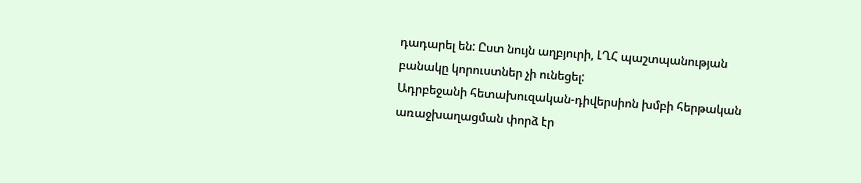դադարել են: Ըստ նույն աղբյուրի, ԼՂՀ պաշտպանության բանակը կորուստներ չի ունեցել:
Ադրբեջանի հետախուզական-դիվերսիոն խմբի հերթական առաջխաղացման փորձ էր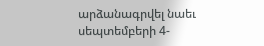արձանագրվել նաեւ սեպտեմբերի 4-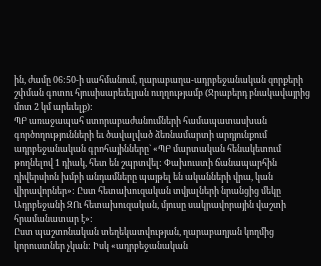ին, ժամը 06:50-ի սահմանում, ղարաբաղա-ադրբեջանական զորքերի շփման գոտու հյուսիսարեւելյան ուղղությամբ (Ջրաբերդ բնակավայրից մոտ 2 կմ արեւելք):
ՊԲ առաջապահ ստորաբաժանումների համապատասխան գործողությունների եւ ծավալված ձեռնամարտի արդյունքում ադրբեջանական գրոհայինները` «ՊԲ մարտական հենակետում թողնելով 1 դիակ, հետ են շպրտվել: Փախուստի ճանապարհին դիվերսիոն խմբի անդամները պայթել են ականների վրա, կան վիրավորներ»: Ըստ հետախուզական տվյալների նրանցից մեկը Ադրբեջանի ԶՈւ հետախուզական, մյուսը սակրավորային վաշտի հրամանատար է»:
Ըստ պաշտոնական տեղեկատվության, ղարաբաղյան կողմից կորուստներ չկան: Իսկ «ադրբեջանական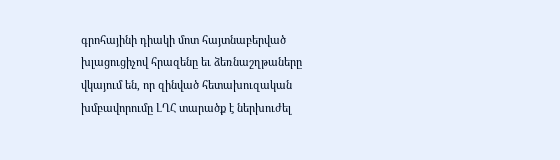գրոհայինի դիակի մոտ հայտնաբերված խլացուցիչով հրազենը եւ ձեռնաշղթաները վկայում են, որ զինված հետախուզական խմբավորումը ԼՂՀ տարածք է ներխուժել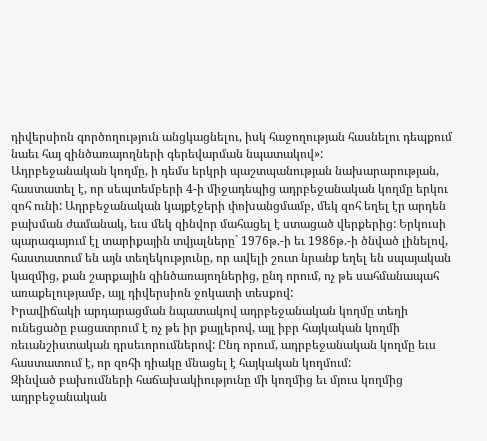դիվերսիոն գործողություն անցկացնելու, իսկ հաջողության հասնելու դեպքում նաեւ հայ զինծառայողների գերեվարման նպատակով»:
Ադրբեջանական կողմը, ի դեմս երկրի պաշտպանության նախարարության, հաստատել է, որ սեպտեմբերի 4-ի միջադեպից ադրբեջանական կողմը երկու զոհ ունի: Ադրբեջանական կայքէջերի փոխանցմամբ, մեկ զոհ եղել էր արդեն բախման ժամանակ, եւս մեկ զինվոր մահացել է ստացած վերքերից: Երկուսի պարագայում էլ տարիքային տվյալները` 1976թ.-ի եւ 1986թ.-ի ծնված լինելով, հաստատում են այն տեղեկությունը, որ ավելի շուտ նրանք եղել են սպայական կազմից, քան շարքային զինծառայողներից, ընդ որում, ոչ թե սահմանապահ առաքելությամբ, այլ դիվերսիոն ջոկատի տեսքով:
Իրավիճակի արդարացման նպատակով ադրբեջանական կողմը տեղի ունեցածը բացատրում է ոչ թե իր քայլերով, այլ իբր հայկական կողմի ռեւանշիստական դրսեւորումներով: Ընդ որում, ադրբեջանական կողմը եւս հաստատում է, որ զոհի դիակը մնացել է հայկական կողմում:
Զինված բախումների հաճախակիությունը մի կողմից եւ մյուս կողմից ադրբեջանական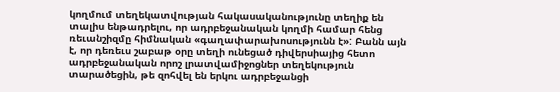կողմում տեղեկատվության հակասականությունը տեղիք են տալիս ենթադրելու, որ ադրբեջանական կողմի համար հենց ռեւանշիզմը հիմնական «գաղափարախոսությունն է»: Բանն այն է, որ դեռեւս շաբաթ օրը տեղի ունեցած դիվերսիայից հետո ադրբեջանական որոշ լրատվամիջոցներ տեղեկություն տարածեցին, թե զոհվել են երկու ադրբեջանցի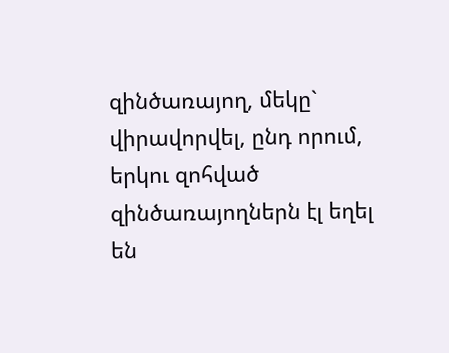զինծառայող, մեկը` վիրավորվել, ընդ որում, երկու զոհված զինծառայողներն էլ եղել են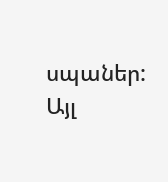սպաներ: Այլ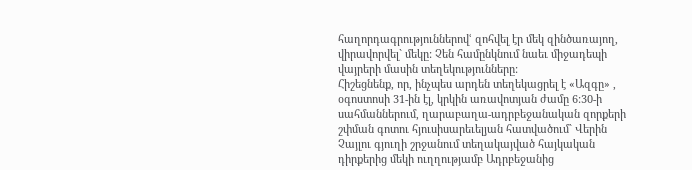հաղորդագրություններովՙ զոհվել էր մեկ զինծառայող, վիրավորվել` մեկը: Չեն համընկնում նաեւ միջադեպի վայրերի մասին տեղեկությունները:
Հիշեցնենք, որ, ինչպես արդեն տեղեկացրել է «Ազգը» , օգոստոսի 31-ին էլ, կրկին առավոտյան ժամը 6:30-ի սահմաններում, ղարաբաղա-ադրբեջանական զորքերի շփման գոտու հյուսիսարեւելյան հատվածում` Վերին Չայլու գյուղի շրջանում տեղակայված հայկական դիրքերից մեկի ուղղությամբ Ադրբեջանից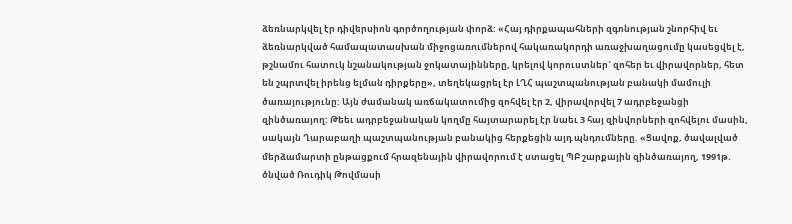ձեռնարկվել էր դիվերսիոն գործողության փորձ: «Հայ դիրքապահների զգոնության շնորհիվ եւ ձեռնարկված համապատասխան միջոցառումներով հակառակորդի առաջխաղացումը կասեցվել է, թշնամու հատուկ նշանակության ջոկատայինները, կրելով կորուստներ` զոհեր եւ վիրավորներ, հետ են շպրտվել իրենց ելման դիրքերը», տեղեկացրել էր ԼՂՀ պաշտպանության բանակի մամուլի ծառայությունը: Այն ժամանակ առճակատումից զոհվել էր 2, վիրավորվել 7 ադրբեջանցի զինծառայող: Թեեւ ադրբեջանական կողմը հայտարարել էր նաեւ 3 հայ զինվորների զոհվելու մասին, սակայն Ղարաբաղի պաշտպանության բանակից հերքեցին այդ պնդումները. «Ցավոք, ծավալված մերձամարտի ընթացքում հրազենային վիրավորում է ստացել ՊԲ շարքային զինծառայող, 1991թ. ծնված Ռուդիկ Թովմասի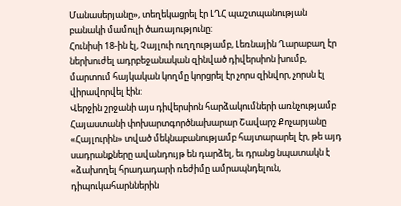Մանասերյանը», տեղեկացրել էր ԼՂՀ պաշտպանության բանակի մամուլի ծառայությունը:
Հունիսի 18-ին էլ, Չայլուի ուղղությամբ, Լեռնային Ղարաբաղ էր ներխուժել ադրբեջանական զինված դիվերսիոն խումբ, մարտում հայկական կողմը կորցրել էր չորս զինվոր, չորսն էլ վիրավորվել էին:
Վերջին շրջանի այս դիվերսիոն հարձակումների առնչությամբ Հայաստանի փոխարտգործնախարար Շավարշ Քոչարյանը «Հայլուրին» տված մեկնաբանությամբ հայտարարել էր, թե այդ սադրանքները ավանդույթ են դարձել, եւ դրանց նպատակն է «ձախողել հրադադարի ռեժիմը ամրապնդելուն, դիպուկահարններին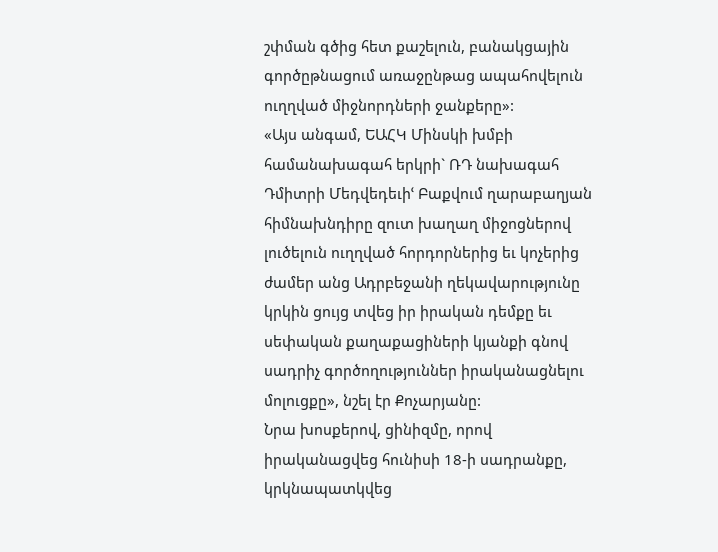շփման գծից հետ քաշելուն, բանակցային գործըթնացում առաջընթաց ապահովելուն ուղղված միջնորդների ջանքերը»:
«Այս անգամ, ԵԱՀԿ Մինսկի խմբի համանախագահ երկրի` ՌԴ նախագահ Դմիտրի Մեդվեդեւիՙ Բաքվում ղարաբաղյան հիմնախնդիրը զուտ խաղաղ միջոցներով լուծելուն ուղղված հորդորներից եւ կոչերից ժամեր անց Ադրբեջանի ղեկավարությունը կրկին ցույց տվեց իր իրական դեմքը եւ սեփական քաղաքացիների կյանքի գնով սադրիչ գործողություններ իրականացնելու մոլուցքը», նշել էր Քոչարյանը:
Նրա խոսքերով, ցինիզմը, որով իրականացվեց հունիսի 18-ի սադրանքը, կրկնապատկվեց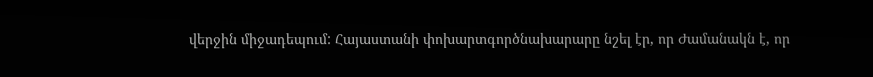վերջին միջադեպում: Հայաստանի փոխարտգործնախարարը նշել էր, որ Ժամանակն է, որ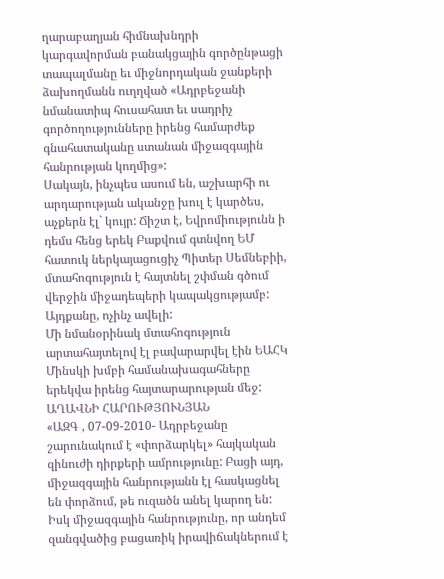ղարաբաղյան հիմնախնդրի կարգավորման բանակցային գործընթացի տապալմանը եւ միջնորդական ջանքերի ձախողմանն ուղղված «Ադրբեջանի նմանատիպ հուսահատ եւ սադրիչ գործողությունները իրենց համարժեք գնահատականը ստանան միջազգային հանրության կողմից»:
Սակայն, ինչպես ասում են, աշխարհի ու արդարության ականջը խուլ է կարծես, աչքերն էլ` կույր: Ճիշտ է, Եվրոմիությունն ի դեմս հենց երեկ Բաքվում գտնվող ԵՄ հատուկ ներկայացուցիչ Պիտեր Սեմնեբիի, մտահոգություն է հայտնել շփման գծում վերջին միջադեպերի կապակցությամբ: Այդքանը, ոչինչ ավելի:
Մի նմանօրինակ մտահոգություն արտահայտելով էլ բավարարվել էին ԵԱՀԿ Մինսկի խմբի համանախագահները երեկվա իրենց հայտարարության մեջ:
ԱՂԱՎՆԻ ՀԱՐՈՒԹՅՈՒՆՅԱՆ
«ԱԶԳ , 07-09-2010- Ադրբեջանը շարունակում է «փորձարկել» հայկական զինուժի դիրքերի ամրությունը: Բացի այդ, միջազգային հանրությանն էլ հասկացնել են փորձում, թե ուզածն անել կարող են: Իսկ միջազգային հանրությունը, որ անդեմ զանգվածից բացառիկ իրավիճակներում է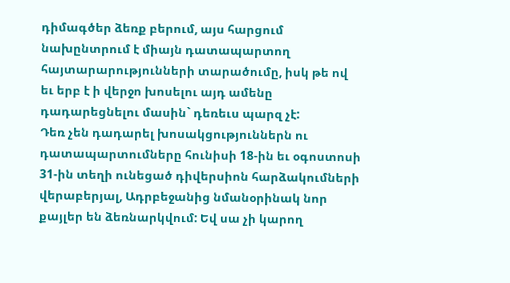դիմագծեր ձեռք բերում, այս հարցում նախընտրում է միայն դատապարտող հայտարարությունների տարածումը, իսկ թե ով եւ երբ է ի վերջո խոսելու այդ ամենը դադարեցնելու մասին` դեռեւս պարզ չէ:
Դեռ չեն դադարել խոսակցություններն ու դատապարտումները հունիսի 18-ին եւ օգոստոսի 31-ին տեղի ունեցած դիվերսիոն հարձակումների վերաբերյալ, Ադրբեջանից նմանօրինակ նոր քայլեր են ձեռնարկվում: Եվ սա չի կարող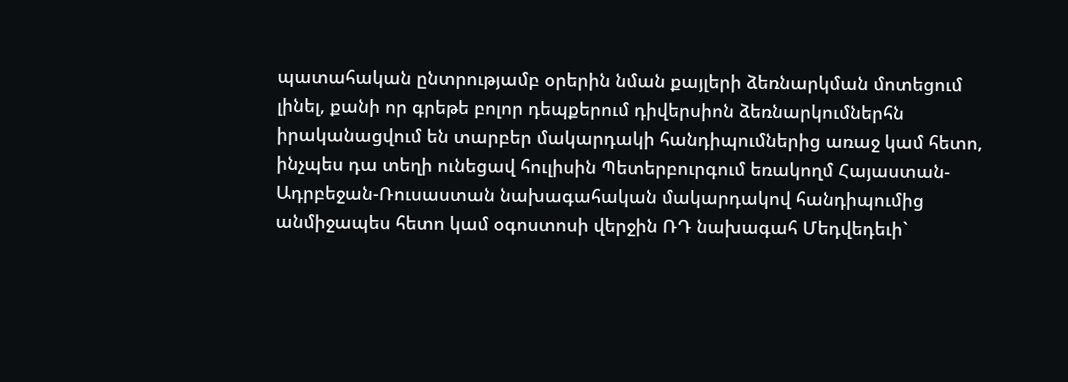պատահական ընտրությամբ օրերին նման քայլերի ձեռնարկման մոտեցում լինել, քանի որ գրեթե բոլոր դեպքերում դիվերսիոն ձեռնարկումներհն իրականացվում են տարբեր մակարդակի հանդիպումներից առաջ կամ հետո, ինչպես դա տեղի ունեցավ հուլիսին Պետերբուրգում եռակողմ Հայաստան-Ադրբեջան-Ռուսաստան նախագահական մակարդակով հանդիպումից անմիջապես հետո կամ օգոստոսի վերջին ՌԴ նախագահ Մեդվեդեւի`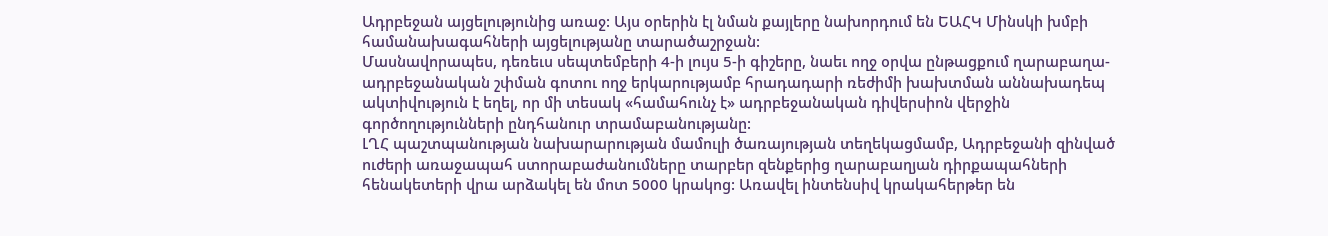Ադրբեջան այցելությունից առաջ: Այս օրերին էլ նման քայլերը նախորդում են ԵԱՀԿ Մինսկի խմբի համանախագահների այցելությանը տարածաշրջան:
Մասնավորապես, դեռեւս սեպտեմբերի 4-ի լույս 5-ի գիշերը, նաեւ ողջ օրվա ընթացքում ղարաբաղա-ադրբեջանական շփման գոտու ողջ երկարությամբ հրադադարի ռեժիմի խախտման աննախադեպ ակտիվություն է եղել, որ մի տեսակ «համահունչ է» ադրբեջանական դիվերսիոն վերջին գործողությունների ընդհանուր տրամաբանությանը:
ԼՂՀ պաշտպանության նախարարության մամուլի ծառայության տեղեկացմամբ, Ադրբեջանի զինված ուժերի առաջապահ ստորաբաժանումները տարբեր զենքերից ղարաբաղյան դիրքապահների հենակետերի վրա արձակել են մոտ 5000 կրակոց: Առավել ինտենսիվ կրակահերթեր են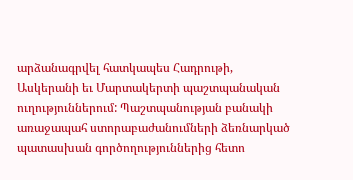արձանագրվել հատկապես Հադրութի, Ասկերանի եւ Մարտակերտի պաշտպանական ուղություններում: Պաշտպանության բանակի առաջապահ ստորաբաժանումների ձեռնարկած պատասխան գործողություններից հետո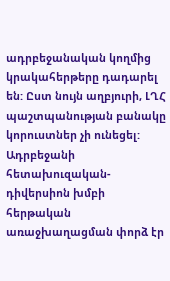ադրբեջանական կողմից կրակահերթերը դադարել են: Ըստ նույն աղբյուրի, ԼՂՀ պաշտպանության բանակը կորուստներ չի ունեցել:
Ադրբեջանի հետախուզական-դիվերսիոն խմբի հերթական առաջխաղացման փորձ էր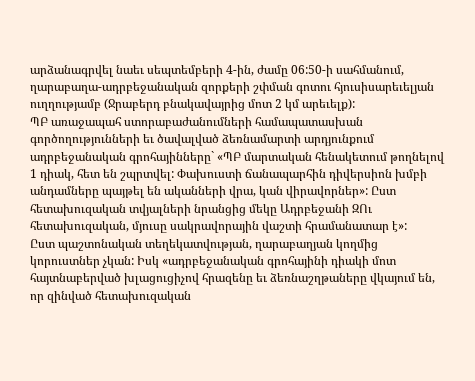արձանագրվել նաեւ սեպտեմբերի 4-ին, ժամը 06:50-ի սահմանում, ղարաբաղա-ադրբեջանական զորքերի շփման գոտու հյուսիսարեւելյան ուղղությամբ (Ջրաբերդ բնակավայրից մոտ 2 կմ արեւելք):
ՊԲ առաջապահ ստորաբաժանումների համապատասխան գործողությունների եւ ծավալված ձեռնամարտի արդյունքում ադրբեջանական գրոհայինները` «ՊԲ մարտական հենակետում թողնելով 1 դիակ, հետ են շպրտվել: Փախուստի ճանապարհին դիվերսիոն խմբի անդամները պայթել են ականների վրա, կան վիրավորներ»: Ըստ հետախուզական տվյալների նրանցից մեկը Ադրբեջանի ԶՈւ հետախուզական, մյուսը սակրավորային վաշտի հրամանատար է»:
Ըստ պաշտոնական տեղեկատվության, ղարաբաղյան կողմից կորուստներ չկան: Իսկ «ադրբեջանական գրոհայինի դիակի մոտ հայտնաբերված խլացուցիչով հրազենը եւ ձեռնաշղթաները վկայում են, որ զինված հետախուզական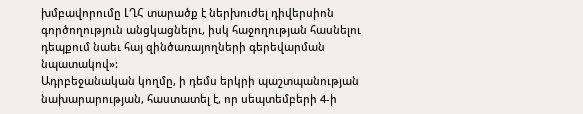խմբավորումը ԼՂՀ տարածք է ներխուժել դիվերսիոն գործողություն անցկացնելու, իսկ հաջողության հասնելու դեպքում նաեւ հայ զինծառայողների գերեվարման նպատակով»:
Ադրբեջանական կողմը, ի դեմս երկրի պաշտպանության նախարարության, հաստատել է, որ սեպտեմբերի 4-ի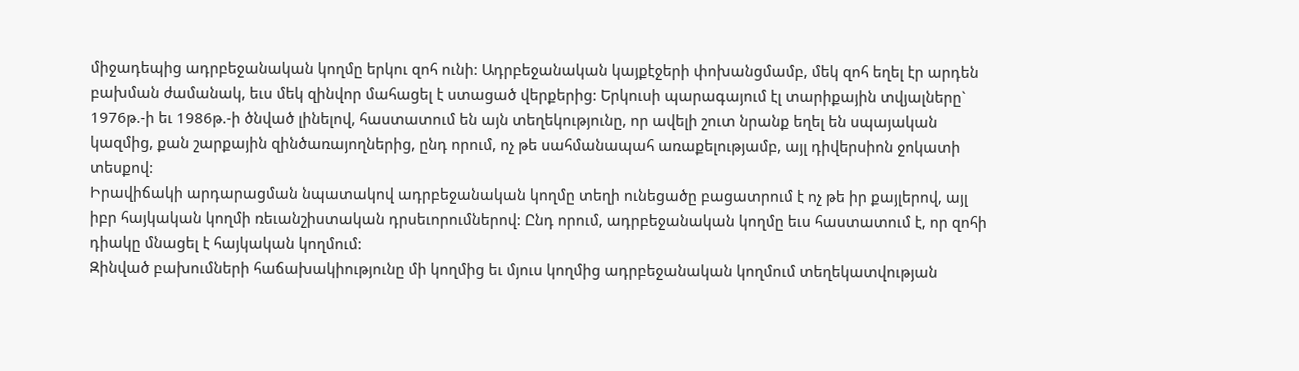միջադեպից ադրբեջանական կողմը երկու զոհ ունի: Ադրբեջանական կայքէջերի փոխանցմամբ, մեկ զոհ եղել էր արդեն բախման ժամանակ, եւս մեկ զինվոր մահացել է ստացած վերքերից: Երկուսի պարագայում էլ տարիքային տվյալները` 1976թ.-ի եւ 1986թ.-ի ծնված լինելով, հաստատում են այն տեղեկությունը, որ ավելի շուտ նրանք եղել են սպայական կազմից, քան շարքային զինծառայողներից, ընդ որում, ոչ թե սահմանապահ առաքելությամբ, այլ դիվերսիոն ջոկատի տեսքով:
Իրավիճակի արդարացման նպատակով ադրբեջանական կողմը տեղի ունեցածը բացատրում է ոչ թե իր քայլերով, այլ իբր հայկական կողմի ռեւանշիստական դրսեւորումներով: Ընդ որում, ադրբեջանական կողմը եւս հաստատում է, որ զոհի դիակը մնացել է հայկական կողմում:
Զինված բախումների հաճախակիությունը մի կողմից եւ մյուս կողմից ադրբեջանական կողմում տեղեկատվության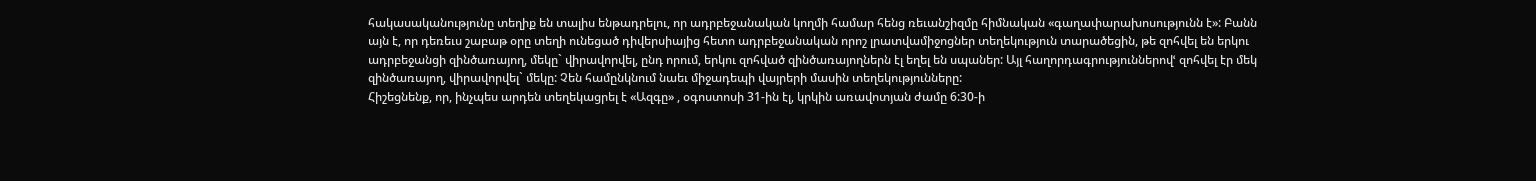հակասականությունը տեղիք են տալիս ենթադրելու, որ ադրբեջանական կողմի համար հենց ռեւանշիզմը հիմնական «գաղափարախոսությունն է»: Բանն այն է, որ դեռեւս շաբաթ օրը տեղի ունեցած դիվերսիայից հետո ադրբեջանական որոշ լրատվամիջոցներ տեղեկություն տարածեցին, թե զոհվել են երկու ադրբեջանցի զինծառայող, մեկը` վիրավորվել, ընդ որում, երկու զոհված զինծառայողներն էլ եղել են սպաներ: Այլ հաղորդագրություններովՙ զոհվել էր մեկ զինծառայող, վիրավորվել` մեկը: Չեն համընկնում նաեւ միջադեպի վայրերի մասին տեղեկությունները:
Հիշեցնենք, որ, ինչպես արդեն տեղեկացրել է «Ազգը» , օգոստոսի 31-ին էլ, կրկին առավոտյան ժամը 6:30-ի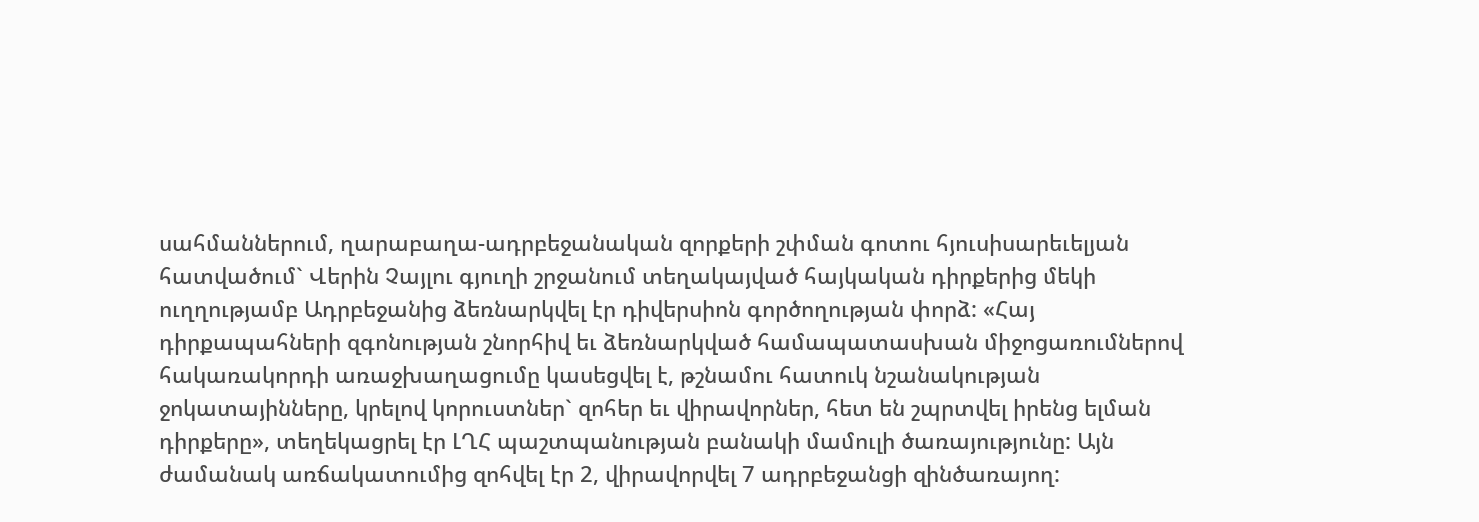սահմաններում, ղարաբաղա-ադրբեջանական զորքերի շփման գոտու հյուսիսարեւելյան հատվածում` Վերին Չայլու գյուղի շրջանում տեղակայված հայկական դիրքերից մեկի ուղղությամբ Ադրբեջանից ձեռնարկվել էր դիվերսիոն գործողության փորձ: «Հայ դիրքապահների զգոնության շնորհիվ եւ ձեռնարկված համապատասխան միջոցառումներով հակառակորդի առաջխաղացումը կասեցվել է, թշնամու հատուկ նշանակության ջոկատայինները, կրելով կորուստներ` զոհեր եւ վիրավորներ, հետ են շպրտվել իրենց ելման դիրքերը», տեղեկացրել էր ԼՂՀ պաշտպանության բանակի մամուլի ծառայությունը: Այն ժամանակ առճակատումից զոհվել էր 2, վիրավորվել 7 ադրբեջանցի զինծառայող: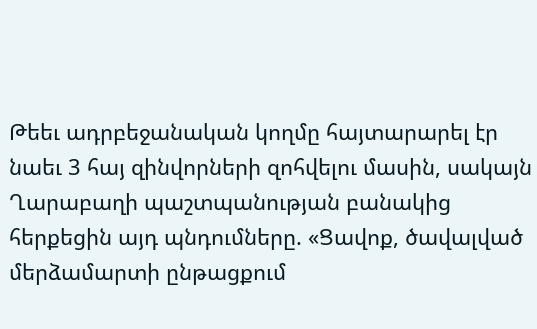Թեեւ ադրբեջանական կողմը հայտարարել էր նաեւ 3 հայ զինվորների զոհվելու մասին, սակայն Ղարաբաղի պաշտպանության բանակից հերքեցին այդ պնդումները. «Ցավոք, ծավալված մերձամարտի ընթացքում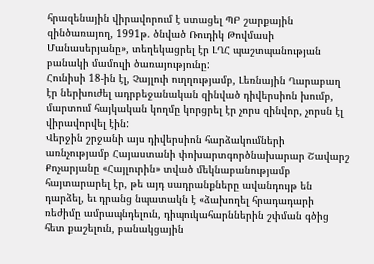հրազենային վիրավորում է ստացել ՊԲ շարքային զինծառայող, 1991թ. ծնված Ռուդիկ Թովմասի Մանասերյանը», տեղեկացրել էր ԼՂՀ պաշտպանության բանակի մամուլի ծառայությունը:
Հունիսի 18-ին էլ, Չայլուի ուղղությամբ, Լեռնային Ղարաբաղ էր ներխուժել ադրբեջանական զինված դիվերսիոն խումբ, մարտում հայկական կողմը կորցրել էր չորս զինվոր, չորսն էլ վիրավորվել էին:
Վերջին շրջանի այս դիվերսիոն հարձակումների առնչությամբ Հայաստանի փոխարտգործնախարար Շավարշ Քոչարյանը «Հայլուրին» տված մեկնաբանությամբ հայտարարել էր, թե այդ սադրանքները ավանդույթ են դարձել, եւ դրանց նպատակն է «ձախողել հրադադարի ռեժիմը ամրապնդելուն, դիպուկահարններին շփման գծից հետ քաշելուն, բանակցային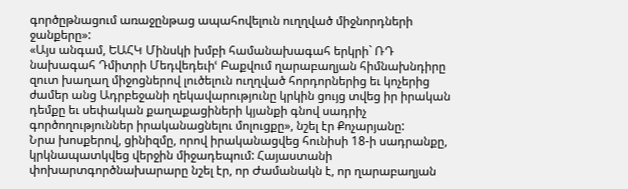գործըթնացում առաջընթաց ապահովելուն ուղղված միջնորդների ջանքերը»:
«Այս անգամ, ԵԱՀԿ Մինսկի խմբի համանախագահ երկրի` ՌԴ նախագահ Դմիտրի Մեդվեդեւիՙ Բաքվում ղարաբաղյան հիմնախնդիրը զուտ խաղաղ միջոցներով լուծելուն ուղղված հորդորներից եւ կոչերից ժամեր անց Ադրբեջանի ղեկավարությունը կրկին ցույց տվեց իր իրական դեմքը եւ սեփական քաղաքացիների կյանքի գնով սադրիչ գործողություններ իրականացնելու մոլուցքը», նշել էր Քոչարյանը:
Նրա խոսքերով, ցինիզմը, որով իրականացվեց հունիսի 18-ի սադրանքը, կրկնապատկվեց վերջին միջադեպում: Հայաստանի փոխարտգործնախարարը նշել էր, որ Ժամանակն է, որ ղարաբաղյան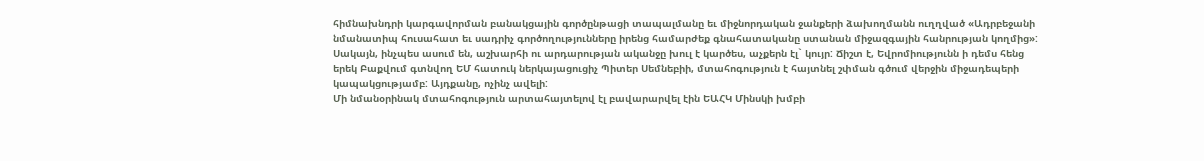հիմնախնդրի կարգավորման բանակցային գործընթացի տապալմանը եւ միջնորդական ջանքերի ձախողմանն ուղղված «Ադրբեջանի նմանատիպ հուսահատ եւ սադրիչ գործողությունները իրենց համարժեք գնահատականը ստանան միջազգային հանրության կողմից»:
Սակայն, ինչպես ասում են, աշխարհի ու արդարության ականջը խուլ է կարծես, աչքերն էլ` կույր: Ճիշտ է, Եվրոմիությունն ի դեմս հենց երեկ Բաքվում գտնվող ԵՄ հատուկ ներկայացուցիչ Պիտեր Սեմնեբիի, մտահոգություն է հայտնել շփման գծում վերջին միջադեպերի կապակցությամբ: Այդքանը, ոչինչ ավելի:
Մի նմանօրինակ մտահոգություն արտահայտելով էլ բավարարվել էին ԵԱՀԿ Մինսկի խմբի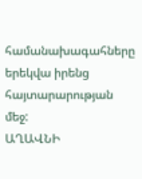համանախագահները երեկվա իրենց հայտարարության մեջ:
ԱՂԱՎՆԻ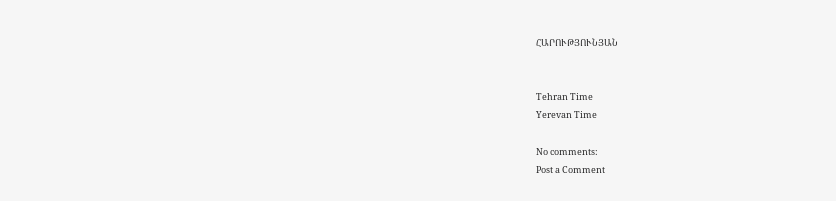ՀԱՐՈՒԹՅՈՒՆՅԱՆ


Tehran Time
Yerevan Time

No comments:
Post a Comment